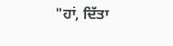"ਹਾਂ, ਦਿੱਤਾ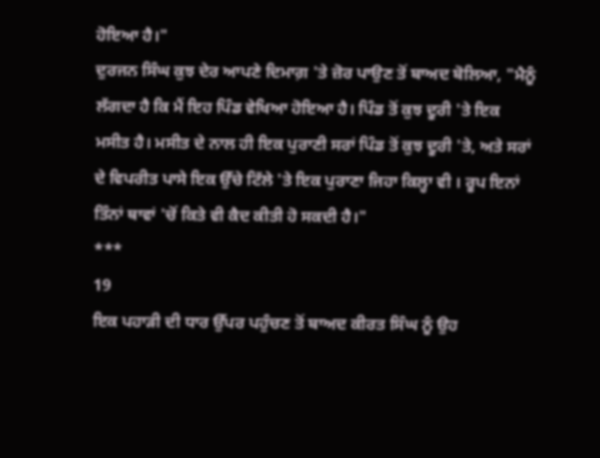ਹੋਇਆ ਹੈ।"
ਦੁਰਜਨ ਸਿੰਘ ਕੁਝ ਦੇਰ ਆਪਣੇ ਦਿਮਾਗ਼ 'ਤੇ ਜ਼ੋਰ ਪਾਉਣ ਤੋਂ ਬਾਅਦ ਬੋਲਿਆ, "ਮੈਨੂੰ ਲੱਗਦਾ ਹੈ ਕਿ ਮੈਂ ਇਹ ਪਿੰਡ ਵੇਖਿਆ ਹੋਇਆ ਹੈ। ਪਿੰਡ ਤੋਂ ਕੁਝ ਦੂਰੀ 'ਤੇ ਇਕ ਮਸੀਤ ਹੈ। ਮਸੀਤ ਦੇ ਨਾਲ ਹੀ ਇਕ ਪੁਰਾਣੀ ਸਰਾਂ ਪਿੰਡ ਤੋਂ ਕੁਝ ਦੂਰੀ 'ਤੇ, ਅਤੇ ਸਰਾਂ ਦੇ ਵਿਪਰੀਤ ਪਾਸੇ ਇਕ ਉੱਚੇ ਟਿੱਲੇ 'ਤੇ ਇਕ ਪੁਰਾਣਾ ਜਿਹਾ ਕਿਲ੍ਹਾ ਵੀ । ਰੂਪ ਇਨਾਂ ਤਿੰਨਾਂ ਥਾਵਾਂ 'ਚੋਂ ਕਿਤੇ ਵੀ ਕੈਦ ਕੀਤੀ ਹੋ ਸਕਦੀ ਹੈ।"
***
19
ਇਕ ਪਹਾੜੀ ਦੀ ਧਾਰ ਉੱਪਰ ਪਹੁੰਚਣ ਤੋਂ ਬਾਅਦ ਕੀਰਤ ਸਿੰਘ ਨੂੰ ਉਹ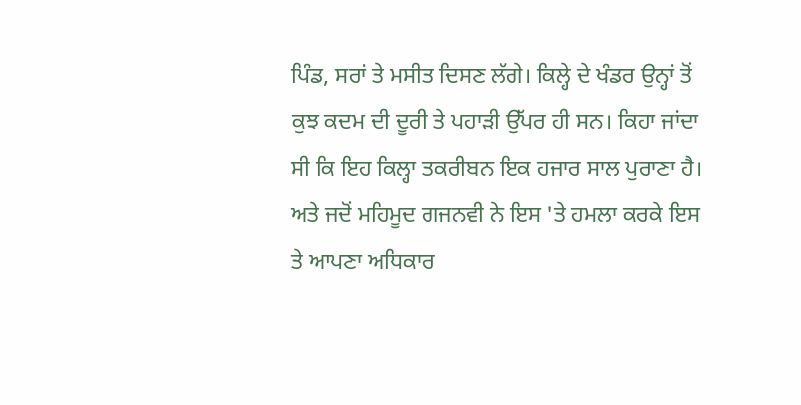ਪਿੰਡ, ਸਰਾਂ ਤੇ ਮਸੀਤ ਦਿਸਣ ਲੱਗੇ। ਕਿਲ੍ਹੇ ਦੇ ਖੰਡਰ ਉਨ੍ਹਾਂ ਤੋਂ ਕੁਝ ਕਦਮ ਦੀ ਦੂਰੀ ਤੇ ਪਹਾੜੀ ਉੱਪਰ ਹੀ ਸਨ। ਕਿਹਾ ਜਾਂਦਾ ਸੀ ਕਿ ਇਹ ਕਿਲ੍ਹਾ ਤਕਰੀਬਨ ਇਕ ਹਜਾਰ ਸਾਲ ਪੁਰਾਣਾ ਹੈ। ਅਤੇ ਜਦੋਂ ਮਹਿਮੂਦ ਗਜਨਵੀ ਨੇ ਇਸ 'ਤੇ ਹਮਲਾ ਕਰਕੇ ਇਸ ਤੇ ਆਪਣਾ ਅਧਿਕਾਰ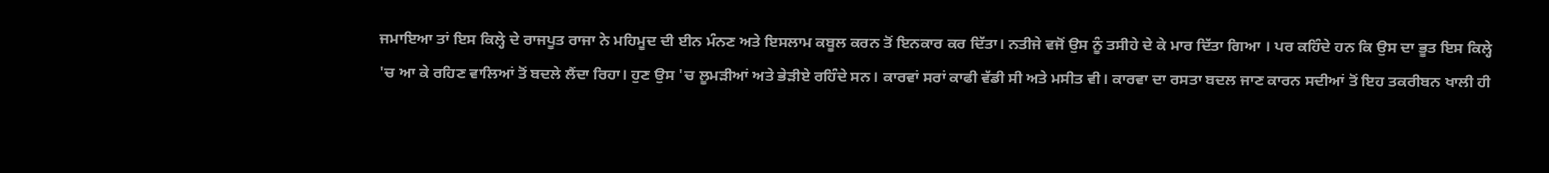ਜਮਾਇਆ ਤਾਂ ਇਸ ਕਿਲ੍ਹੇ ਦੇ ਰਾਜਪੂਤ ਰਾਜਾ ਨੇ ਮਹਿਮੂਦ ਦੀ ਈਨ ਮੰਨਣ ਅਤੇ ਇਸਲਾਮ ਕਬੂਲ ਕਰਨ ਤੋਂ ਇਨਕਾਰ ਕਰ ਦਿੱਤਾ। ਨਤੀਜੇ ਵਜੋਂ ਉਸ ਨੂੰ ਤਸੀਹੇ ਦੇ ਕੇ ਮਾਰ ਦਿੱਤਾ ਗਿਆ । ਪਰ ਕਹਿੰਦੇ ਹਨ ਕਿ ਉਸ ਦਾ ਭੂਤ ਇਸ ਕਿਲ੍ਹੇ 'ਚ ਆ ਕੇ ਰਹਿਣ ਵਾਲਿਆਂ ਤੋਂ ਬਦਲੇ ਲੈਂਦਾ ਰਿਹਾ। ਹੁਣ ਉਸ 'ਚ ਲੂਮੜੀਆਂ ਅਤੇ ਭੇੜੀਏ ਰਹਿੰਦੇ ਸਨ। ਕਾਰਵਾਂ ਸਰਾਂ ਕਾਫੀ ਵੱਡੀ ਸੀ ਅਤੇ ਮਸੀਤ ਵੀ। ਕਾਰਵਾ ਦਾ ਰਸਤਾ ਬਦਲ ਜਾਣ ਕਾਰਨ ਸਦੀਆਂ ਤੋਂ ਇਹ ਤਕਰੀਬਨ ਖਾਲੀ ਹੀ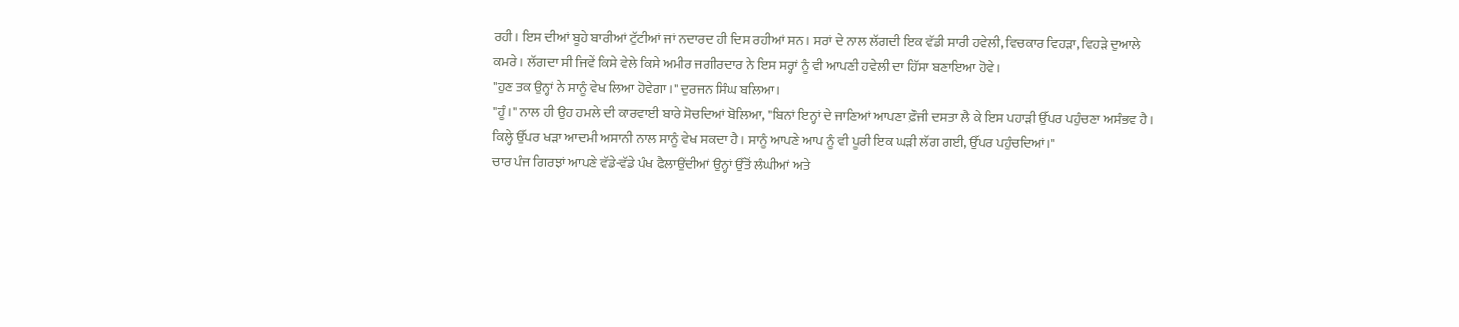ਰਹੀ। ਇਸ ਦੀਆਂ ਬੂਹੇ ਬਾਰੀਆਂ ਟੁੱਟੀਆਂ ਜਾਂ ਨਦਾਰਦ ਹੀ ਦਿਸ ਰਹੀਆਂ ਸਨ। ਸਰਾਂ ਦੇ ਨਾਲ ਲੱਗਦੀ ਇਕ ਵੱਡੀ ਸਾਰੀ ਹਵੇਲੀ, ਵਿਚਕਾਰ ਵਿਹੜਾ, ਵਿਹੜੇ ਦੁਆਲੇ ਕਮਰੇ। ਲੱਗਦਾ ਸੀ ਜਿਵੇਂ ਕਿਸੇ ਵੇਲੇ ਕਿਸੇ ਅਮੀਰ ਜਗੀਰਦਾਰ ਨੇ ਇਸ ਸਰ੍ਹਾਂ ਨੂੰ ਵੀ ਆਪਣੀ ਹਵੇਲੀ ਦਾ ਹਿੱਸਾ ਬਣਾਇਆ ਹੋਵੇ।
"ਹੁਣ ਤਕ ਉਨ੍ਹਾਂ ਨੇ ਸਾਨੂੰ ਵੇਖ ਲਿਆ ਹੋਵੇਗਾ ।" ਦੁਰਜਨ ਸਿੰਘ ਬਲਿਆ।
"ਹੂੰ।" ਨਾਲ ਹੀ ਉਹ ਹਮਲੇ ਦੀ ਕਾਰਵਾਈ ਬਾਰੇ ਸੋਚਦਿਆਂ ਬੋਲਿਆ, "ਬਿਨਾਂ ਇਨ੍ਹਾਂ ਦੇ ਜਾਣਿਆਂ ਆਪਣਾ ਫ਼ੌਜੀ ਦਸਤਾ ਲੈ ਕੇ ਇਸ ਪਹਾੜੀ ਉੱਪਰ ਪਹੁੰਚਣਾ ਅਸੰਭਵ ਹੈ। ਕਿਲ੍ਹੇ ਉੱਪਰ ਖੜਾ ਆਦਮੀ ਅਸਾਨੀ ਨਾਲ ਸਾਨੂੰ ਵੇਖ ਸਕਦਾ ਹੈ। ਸਾਨੂੰ ਆਪਣੇ ਆਪ ਨੂੰ ਵੀ ਪੂਰੀ ਇਕ ਘੜੀ ਲੱਗ ਗਈ, ਉੱਪਰ ਪਹੁੰਚਦਿਆਂ।"
ਚਾਰ ਪੰਜ ਗਿਰਝਾਂ ਆਪਣੇ ਵੱਡੇ-ਵੱਡੇ ਪੰਖ ਫੈਲਾਉਂਦੀਆਂ ਉਨ੍ਹਾਂ ਉੱਤੋਂ ਲੰਘੀਆਂ ਅਤੇ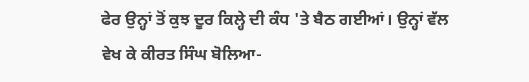ਫੇਰ ਉਨ੍ਹਾਂ ਤੋਂ ਕੁਝ ਦੂਰ ਕਿਲ੍ਹੇ ਦੀ ਕੰਧ 'ਤੇ ਬੈਠ ਗਈਆਂ। ਉਨ੍ਹਾਂ ਵੱਲ ਵੇਖ ਕੇ ਕੀਰਤ ਸਿੰਘ ਬੋਲਿਆ-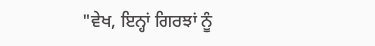"ਵੇਖ, ਇਨ੍ਹਾਂ ਗਿਰਝਾਂ ਨੂੰ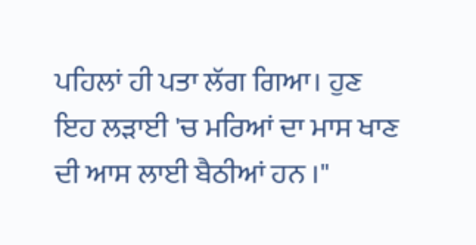ਪਹਿਲਾਂ ਹੀ ਪਤਾ ਲੱਗ ਗਿਆ। ਹੁਣ ਇਹ ਲੜਾਈ 'ਚ ਮਰਿਆਂ ਦਾ ਮਾਸ ਖਾਣ ਦੀ ਆਸ ਲਾਈ ਬੈਠੀਆਂ ਹਨ ।"